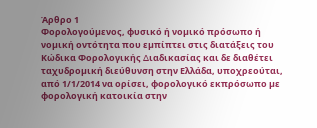Άρθρο 1
Φορολογούµενος, φυσικό ή νοµικό πρόσωπο ή νοµική οντότητα που εµπίπτει στις διατάξεις του Κώδικα Φορολογικής ∆ιαδικασίας και δε διαθέτει ταχυδροµική διεύθυνση στην Ελλάδα, υποχρεούται, από 1/1/2014 να ορίσει, φορολογικό εκπρόσωπο µε φορολογική κατοικία στην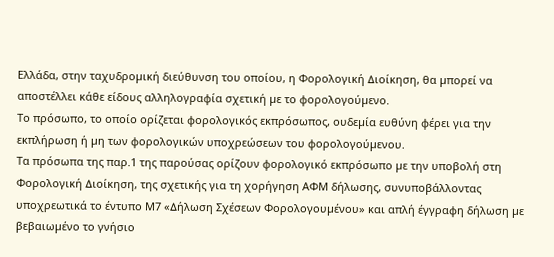Ελλάδα, στην ταχυδροµική διεύθυνση του οποίου, η Φορολογική ∆ιοίκηση, θα µπορεί να αποστέλλει κάθε είδους αλληλογραφία σχετική µε το φορολογούµενο.
Το πρόσωπο, το οποίο ορίζεται φορολογικός εκπρόσωπος, ουδεµία ευθύνη φέρει για την εκπλήρωση ή µη των φορολογικών υποχρεώσεων του φορολογούµενου.
Τα πρόσωπα της παρ.1 της παρούσας ορίζουν φορολογικό εκπρόσωπο µε την υποβολή στη Φορολογική ∆ιοίκηση, της σχετικής για τη χορήγηση ΑΦΜ δήλωσης, συνυποβάλλοντας υποχρεωτικά το έντυπο Μ7 «∆ήλωση Σχέσεων Φορολογουµένου» και απλή έγγραφη δήλωση µε βεβαιωµένο το γνήσιο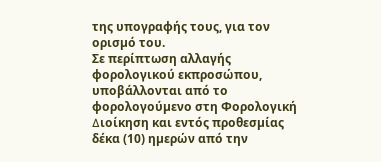της υπογραφής τους, για τον ορισµό του.
Σε περίπτωση αλλαγής φορολογικού εκπροσώπου, υποβάλλονται από το φορολογούµενο στη Φορολογική ∆ιοίκηση και εντός προθεσµίας δέκα (10) ηµερών από την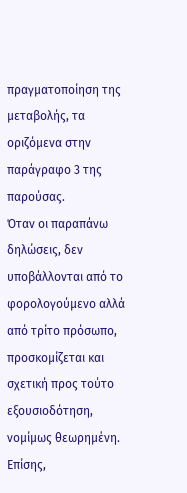πραγµατοποίηση της µεταβολής, τα οριζόµενα στην παράγραφο 3 της παρούσας.
Όταν οι παραπάνω δηλώσεις, δεν υποβάλλονται από το φορολογούµενο αλλά από τρίτο πρόσωπο, προσκοµίζεται και σχετική προς τούτο εξουσιοδότηση, νοµίµως θεωρηµένη.
Επίσης,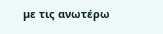µε τις ανωτέρω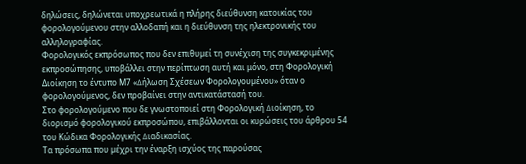δηλώσεις, δηλώνεται υποχρεωτικά η πλήρης διεύθυνση κατοικίας του φορολογούµενου στην αλλοδαπή και η διεύθυνση της ηλεκτρονικής του αλληλογραφίας.
Φορολογικός εκπρόσωπος που δεν επιθυµεί τη συνέχιση της συγκεκριµένης εκπροσώπησης, υποβάλλει στην περίπτωση αυτή και μόνο, στη Φορολογική Διοίκηση το έντυπο Μ7 «∆ήλωση Σχέσεων Φορολογουµένου» όταν ο φορολογούµενος, δεν προβαίνει στην αντικατάστασή του.
Στο φορολογούµενο που δε γνωστοποιεί στη Φορολογική ∆ιοίκηση, το διορισµό φορολογικού εκπροσώπου, επιβάλλονται οι κυρώσεις του άρθρου 54 του Κώδικα Φορολογικής ∆ιαδικασίας.
Τα πρόσωπα που µέχρι την έναρξη ισχύος της παρούσας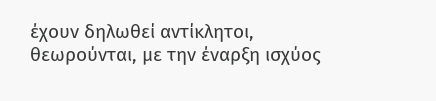έχουν δηλωθεί αντίκλητοι, θεωρούνται, µε την έναρξη ισχύος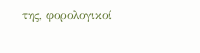της, φορολογικοί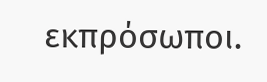εκπρόσωποι.